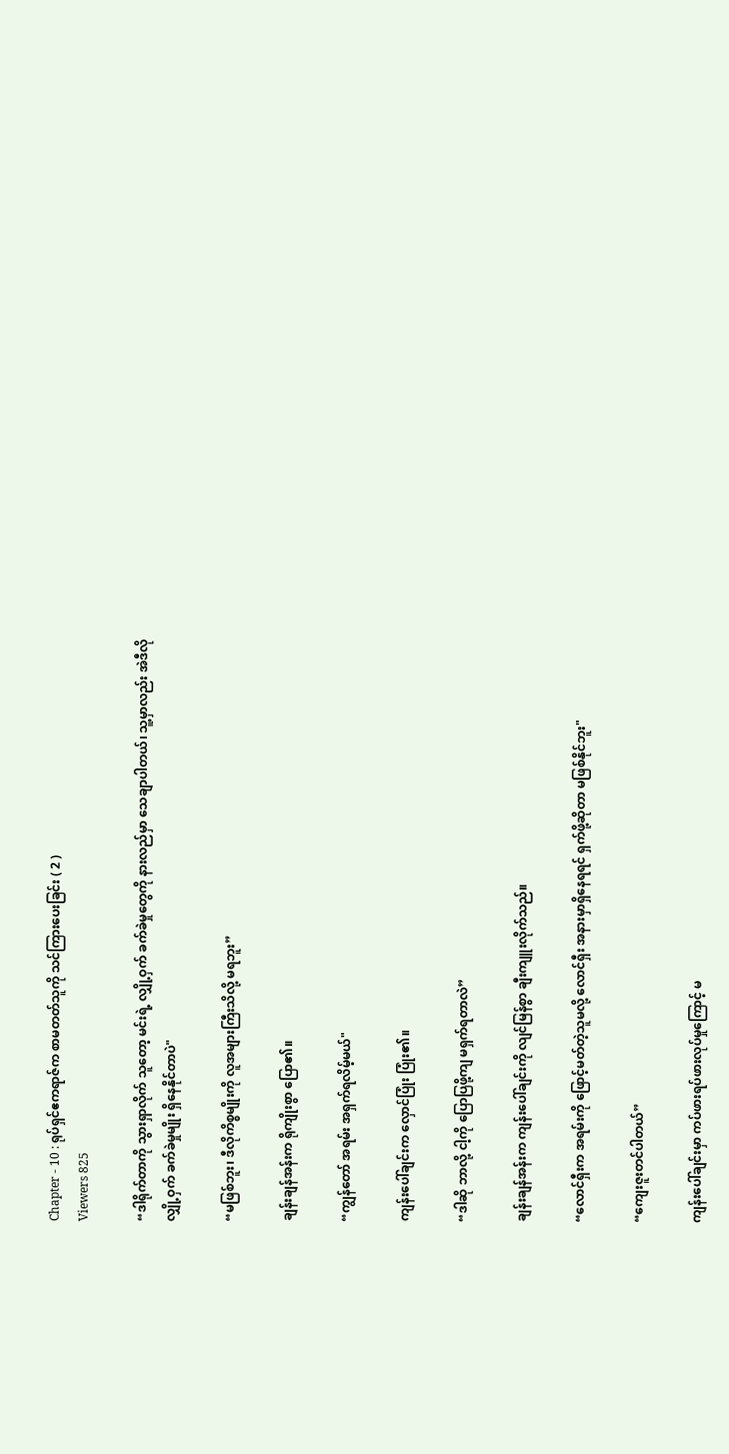Chapter - 10 : ရုပ်ရှင်ဧကရာဇ်က စာမတတ်သူကို သင်ကြားပေးခြင်း ( 2 )
Viewers 825

“ဒါရိုက်တာကို သွားရှာလိုက် သူတော့ မင်းရဲ့ လျှို့ဝှက် ခက်ခဲမှုတွေကို နားလည်မှာ သေချာပါတယ်၊ သူ့မှာလည်း အဲဒီလို လျှို့ဝှက် ခက်ခဲမှုမျိုး ရှိနေနိုင်တာပဲ"

“မဖြစ်ဘူး၊ ဒီလိုကိစ္စမျိုးကို လူအများကြီးသိလို့ မရဘူး”

ချန်းချန်အန်းက ရိုကျိုးစွာ ပြော၏။

“ကျွန်တော် အရမ်း အရှက်ရလိမ့်မယ်"

ကျန်းပေါ်ချင်းက လှောင်ပြုံး ပြုံး၏။

“ဒါဆို ဘာလို့ ငါ့ကို ပြောပြဖို့ကျ မရှက်ရတာလဲ”

ချန်းချန်အန်းက ကျန်းပေါ်ချင်းကို လျင်မြန်စွာ ချီးကျူးလိုက်သည်။

“လောင်ရှီးက အရမ်းကို ဖြောင့်မတ်တဲ့သူမလို့ လောင်ရှီး အနားမှာရှိနေရရင် ရှက်ဖို့ဆိုတာ မဖြစ်နိုင်ဘူး"

“ကျေးဇူးတင်ပါတယ်”

ကျန်းပေါ်ချင်းမှာ ကပ်ဖားရပ်ဖားလုပ်မှုကြောင့် မ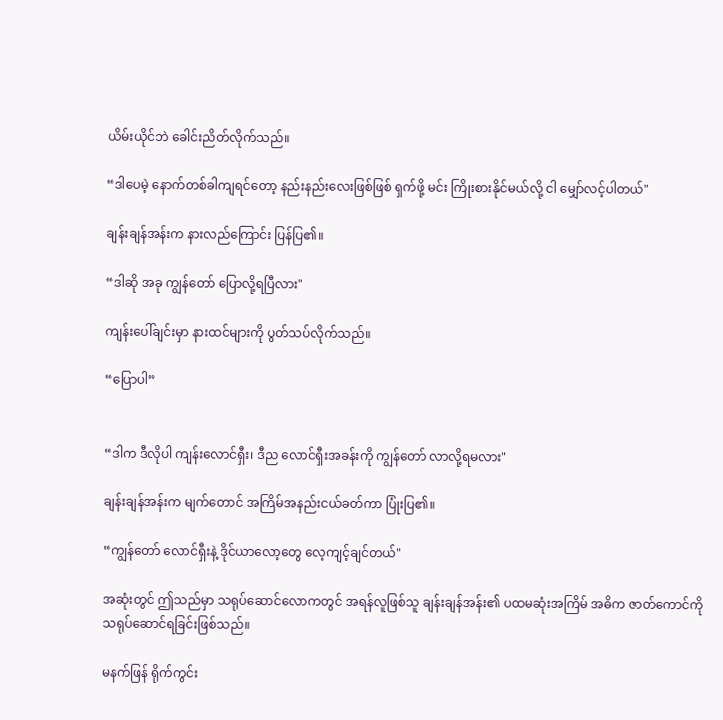ယိမ်းယိုင်ဘဲ ခေါင်းညိတ်လိုက်သည်။

“ဒါပေမဲ့ နောက်တစ်ခါကျရင်တော့ နည်းနည်းလေးဖြစ်ဖြစ် ရှက်ဖို့ မင်း ကြိုးစားနိုင်မယ်လို့ ငါ မျှော်လင့်ပါတယ်"

ချန်းချန်အန်းက နားလည်ကြောင်း ပြန်ပြ၏။

“ဒါဆို အခု ကျွန်တော် ပြောလို့ရပြီလား"

ကျန်းပေါ်ချင်းမှာ နားထင်များကို ပွတ်သပ်လိုက်သည်။

“ပြောပါ”


“ဒါက ဒီလိုပါ ကျန်းလောင်ရှီး၊ ဒီည လောင်ရှီးအခန်းကို ကျွန်တော် လာလို့ရမလား"

ချန်းချန်အန်းက မျက်တောင် အကြိမ်အနည်းငယ်ခတ်ကာ ပြုံးပြ၏။

“ကျွန်တော် လောင်ရှီးနဲ့ ဒိုင်ယာလော့တွေ လေ့ကျင့်ချင်တယ်"

အဆုံးတွင် ဤသည်မှာ သရုပ်ဆောင်လောကတွင် အရန်လူဖြစ်သူ ချန်းချန်အန်း၏ ပထမဆုံးအကြိမ် အဓိက ဇာတ်ကောင်ကို သရုပ်ဆောင်ရခြင်းဖြစ်သည်။

မနက်ဖြန် ရိုက်ကွင်း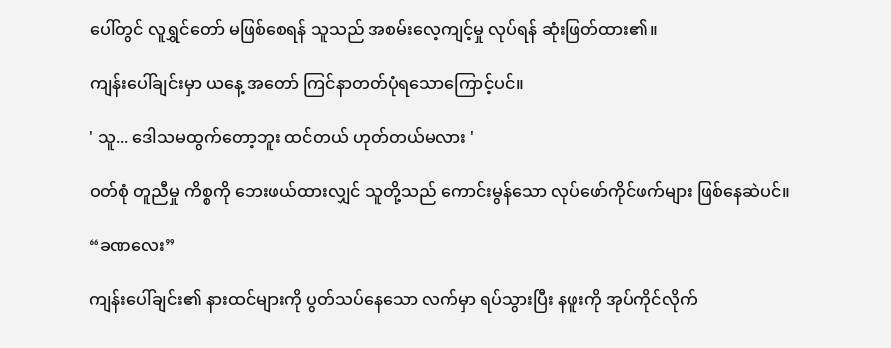ပေါ်တွင် လူရွှင်တော် မဖြစ်စေရန် သူသည် အစမ်းလေ့ကျင့်မှု လုပ်ရန် ဆုံးဖြတ်ထား၏။

ကျန်းပေါ်ချင်းမှာ ယနေ့ အတော် ကြင်နာတတ်ပုံရသောကြောင့်ပင်။

' သူ... ဒေါသမထွက်တော့ဘူး ထင်တယ် ဟုတ်တယ်မလား '

ဝတ်စုံ တူညီမှု ကိစ္စကို ဘေးဖယ်ထားလျှင် သူတို့သည် ကောင်းမွန်သော လုပ်ဖော်ကိုင်ဖက်များ ဖြစ်နေဆဲပင်။

“ခဏလေး”

ကျန်းပေါ်ချင်း၏ နားထင်များကို ပွတ်သပ်နေသော လက်မှာ ရပ်သွားပြီး နဖူးကို အုပ်ကိုင်လိုက်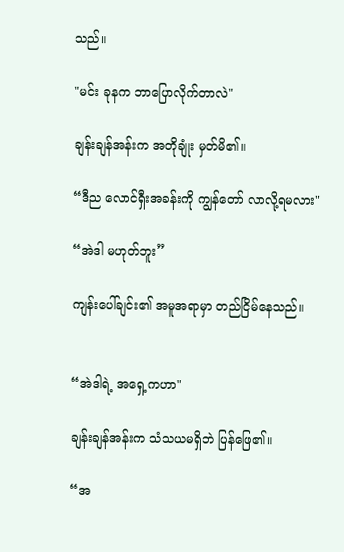သည်။

"မင်း ခုနက ဘာပြောလိုက်တာလဲ"

ချန်းချန်အန်းက အတိုချုံး မှတ်မိ၏။

“ဒီည လောင်ရှီးအခန်းကို ကျွန်တော် လာလို့ရမလား"

“အဲဒါ မဟုတ်ဘူး”

ကျန်းပေါ်ချင်း၏ အမူအရာမှာ တည်ငြိမ်နေသည်။


“အဲဒါရဲ့ အရှေ့ကဟာ"

ချန်းချန်အန်းက သံသယမရှိဘဲ ပြန်ဖြေ၏။

“အ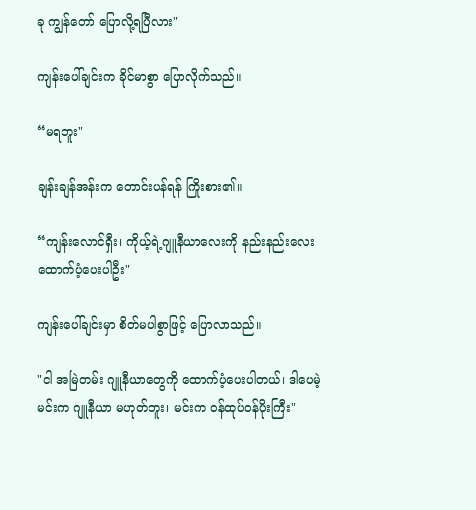ခု ကျွန်တော် ပြောလို့ရပြီလား"

ကျန်းပေါ်ချင်းက ခိုင်မာစွာ ပြောလိုက်သည်။

“မရဘူး"

ချန်းချန်အန်းက တောင်းပန်ရန် ကြိုးစား၏။

“ကျန်းလောင်ရှီး၊ ကိုယ့်ရဲ့ဂျူနီယာ‌လေးကို နည်းနည်းလေး ထောက်ပံ့ပေးပါဦး"

ကျန်းပေါ်ချင်းမှာ စိတ်မပါစွာဖြင့် ပြောလာသည်။

"ငါ အမြဲတမ်း ဂျူနီယာတွေကို ထောက်ပံ့ပေးပါတယ်၊ ဒါပေမဲ့ မင်းက ဂျူနီယာ မဟုတ်ဘူး၊ မင်းက ဝန်ထုပ်ဝန်ပိုးကြီး"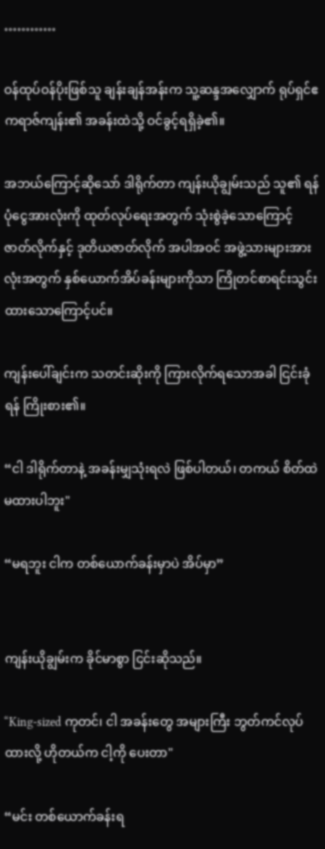…………

ဝန်ထုပ်ဝန်ပိုးဖြစ်သူ ချန်းချန်အန်းက သူ့ဆန္ဒအလျှောက် ရုပ်ရှင်ဧကရာဇ်ကျန်း၏ အခန်းထဲသို့ ဝင်ခွင့်ရရှိခဲ့၏။

အဘယ်ကြောင့်ဆိုသော် ဒါရိုက်တာ ကျန်းယိုချွမ်းသည် သူ၏ ရန်ပုံငွေအားလုံးကို ထုတ်လုပ်ရေးအတွက် သုံးစွဲခဲ့သောကြောင့် ဇာတ်လိုက်နှင့် ဒုတိယဇာတ်လိုက် အပါအဝင် အဖွဲ့သားများအားလုံးအတွက် နှစ်ယောက်အိပ်ခန်းများကိုသာ ကြိုတင်စာရင်းသွင်းထားသောကြောင့်ပင်။

ကျန်းပေါ်ချင်းက သတင်းဆိုးကို ကြားလိုက်ရသောအခါ ငြင်းခုံရန် ကြိုးစား၏။

“ငါ ဒါရိုက်တာနဲ့ အခန်းမျှသုံးရလဲ ဖြစ်ပါတယ်၊ တကယ် စိတ်ထဲမထားပါဘူး"

“မရဘူး ငါက တစ်ယောက်ခန်းမှာပဲ အိပ်မှာ”


ကျန်းယိုချွမ်းက ခိုင်မာစွာ ငြင်းဆိုသည်။

“King-sized ကုတင်၊ ငါ အခန်းတွေ အများကြီး ဘွတ်ကင်လုပ်ထားလို့ ဟိုတယ်က ငါ့ကို ပေးတာ"

“မင်း တစ်ယောက်ခန်းရ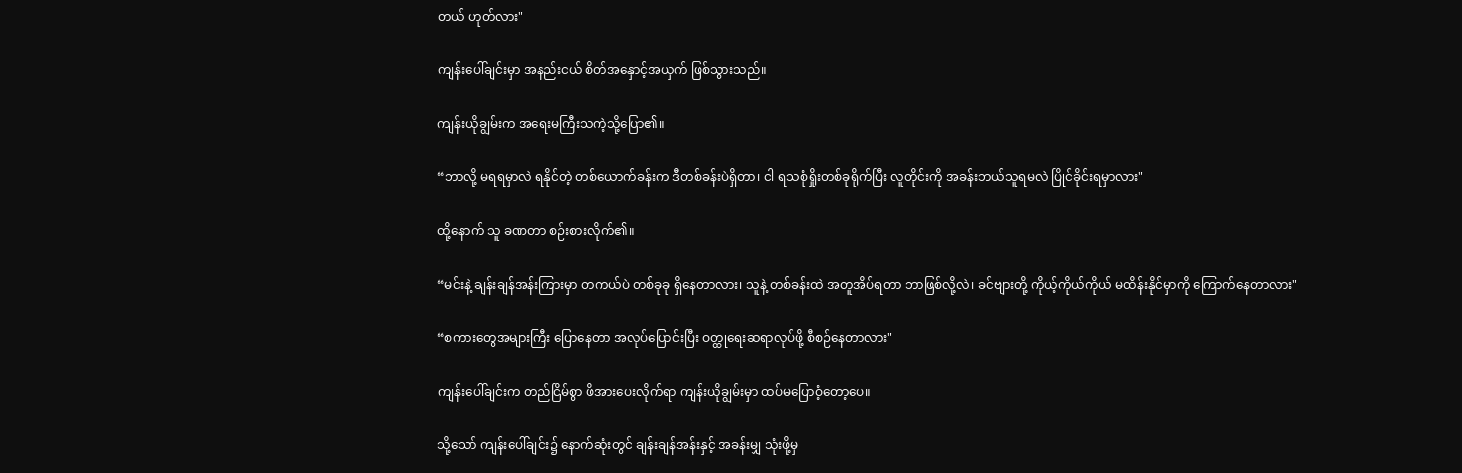တယ် ဟုတ်လား"

ကျန်းပေါ်ချင်းမှာ အနည်းငယ် စိတ်အနှောင့်အယှက် ဖြစ်သွားသည်။

ကျန်းယိုချွမ်းက အရေးမကြီးသကဲ့သို့ပြော၏။

“ဘာလို့ မရရမှာလဲ ရနိုင်တဲ့ တစ်ယောက်ခန်းက ဒီတစ်ခန်းပဲရှိတာ၊ ငါ ရသစုံရှိုးတစ်ခုရိုက်ပြီး လူတိုင်းကို အခန်းဘယ်သူရမလဲ ပြိုင်ခိုင်းရမှာလား"

ထို့နောက် သူ ခဏတာ စဉ်းစားလိုက်၏။

“မင်းနဲ့ ချန်းချန်အန်းကြားမှာ တကယ်ပဲ တစ်ခုခု ရှိနေတာလား၊ သူနဲ့ တစ်ခန်းထဲ အတူအိပ်ရတာ ဘာဖြစ်လို့လဲ၊ ခင်ဗျားတို့ ကိုယ့်ကိုယ်ကိုယ် မထိန်းနိုင်မှာကို ကြောက်နေတာလား"

“စကားတွေအများကြီး ပြောနေတာ အလုပ်ပြောင်းပြီး ဝတ္ထုရေးဆရာလုပ်ဖို့ စီစဉ်နေတာလား"

ကျန်းပေါ်ချင်းက တည်ငြိမ်စွာ ဖိအားပေးလိုက်ရာ ကျန်းယိုချွမ်းမှာ ထပ်မပြောဝံ့တော့ပေ။

သို့သော် ကျန်းပေါ်ချင်း၌ နောက်ဆုံးတွင် ချန်းချန်အန်းနှင့် အခန်းမျှ သုံးဖို့မှ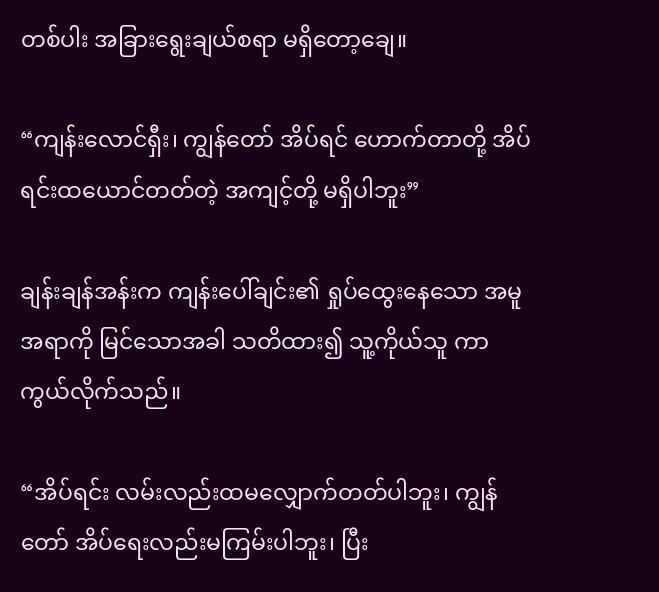တစ်ပါး အခြားရွေးချယ်စရာ မရှိတော့ချေ။

“ကျန်းလောင်ရှီး၊ ကျွန်တော် အိပ်ရင် ဟောက်တာတို့ အိပ်ရင်းထယောင်တတ်တဲ့ အကျင့်တို့ မရှိပါဘူး”

ချန်းချန်အန်းက ကျန်းပေါ်ချင်း၏ ရှုပ်ထွေးနေသော အမူအရာကို မြင်သောအခါ သတိထား၍ သူ့ကိုယ်သူ ကာကွယ်လိုက်သည်။

“အိပ်ရင်း လမ်းလည်းထမလျှောက်တတ်ပါဘူး၊ ကျွန်တော် အိပ်ရေးလည်းမကြမ်းပါဘူး၊ ပြီး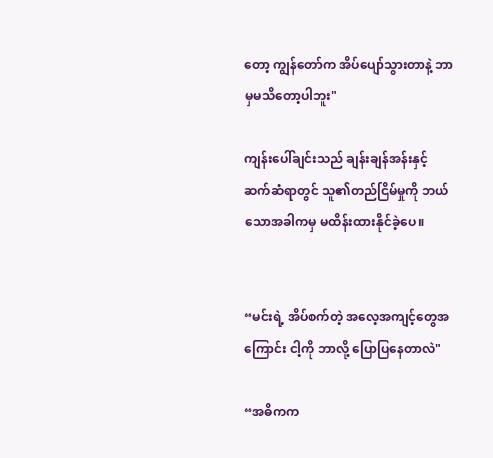တော့ ကျွန်တော်က အိပ်ပျော်သွားတာနဲ့ ဘာမှမသိတော့ပါဘူး"

ကျန်းပေါ်ချင်းသည် ချန်းချန်အန်းနှင့် ဆက်ဆံရာတွင် သူ၏တည်ငြိမ်မှုကို ဘယ်သောအခါကမှ မထိန်းထားနိုင်ခဲ့ပေ။


“မင်းရဲ့ အိပ်စက်တဲ့ အလေ့အကျင့်တွေအကြောင်း ငါ့ကို ဘာလို့ ပြောပြနေတာလဲ"

“အဓိကက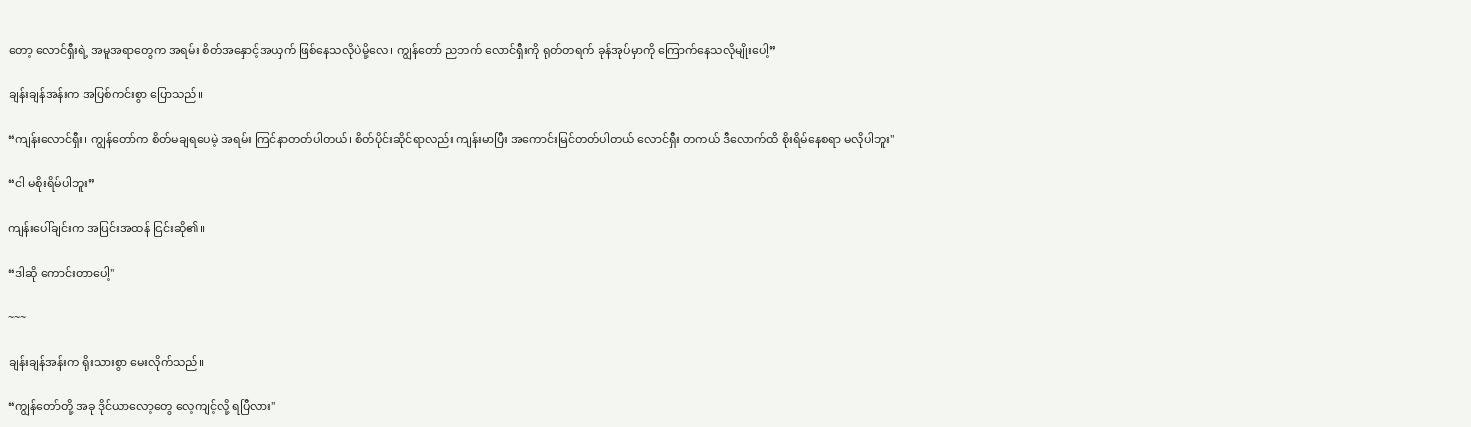တော့ လောင်ရှီးရဲ့ အမူအရာတွေက အရမ်း စိတ်အနှောင့်အယှက် ဖြစ်နေသလိုပဲမို့လေ၊ ကျွန်တော် ညဘက် လောင်ရှီးကို ရုတ်တရက် ခုန်အုပ်မှာကို ကြောက်နေသလိုမျိုးပေါ့”

ချန်းချန်အန်းက အပြစ်ကင်းစွာ ပြောသည်။

“ကျန်းလောင်ရှီး၊ ကျွန်တော်က စိတ်မချရပေမဲ့ အရမ်း ကြင်နာတတ်ပါတယ်၊ စိတ်ပိုင်းဆိုင်ရာလည်း ကျန်းမာပြီး အကောင်းမြင်တတ်ပါတယ် လောင်ရှီး တကယ် ဒီလောက်ထိ စိုးရိမ်နေစရာ မလိုပါဘူး"

“ငါ မစိုးရိမ်ပါဘူး”

ကျန်းပေါ်ချင်းက အပြင်းအထန် ငြင်းဆို၏။

“ဒါဆို ကောင်းတာပေါ့"

~~~

ချန်းချန်အန်းက ရိုးသားစွာ မေးလိုက်သည်။

“ကျွန်တော်တို့ အခု ဒိုင်ယာလော့တွေ လေ့ကျင့်လို့ ရပြီလား"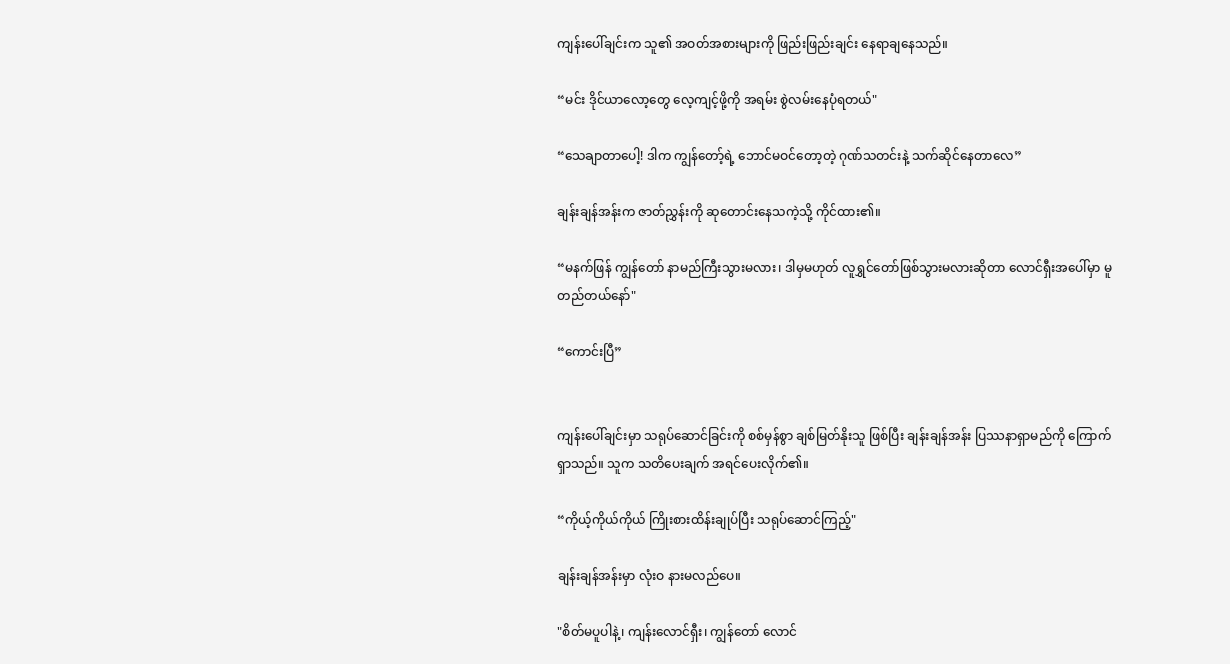ကျန်းပေါ်ချင်းက သူ၏ အဝတ်အစားများကို ဖြည်းဖြည်းချင်း နေရာချနေသည်။

“မင်း ဒိုင်ယာလော့တွေ လေ့ကျင့်ဖို့ကို အရမ်း စွဲလမ်းနေပုံရတယ်"

“သေချာတာပေါ့! ဒါက ကျွန်တော့်ရဲ့ ဘောင်မဝင်တော့တဲ့ ဂုဏ်သတင်းနဲ့ သက်ဆိုင်နေတာ‌လေ”

ချန်းချန်အန်းက ဇာတ်ညွှန်းကို ဆုတောင်းနေသကဲ့သို့ ကိုင်ထား၏။

“မနက်ဖြန် ကျွန်တော် နာမည်ကြီးသွားမလား၊ ဒါမှမဟုတ် လူရွှင်တော်ဖြစ်သွားမလားဆိုတာ လောင်ရှီးအပေါ်မှာ မူတည်တယ်နော်"

“ကောင်းပြီ”


ကျန်းပေါ်ချင်းမှာ သရုပ်ဆောင်ခြင်းကို စစ်မှန်စွာ ချစ်မြတ်နိုးသူ ဖြစ်ပြီး ချန်းချန်အန်း ပြဿနာရှာမည်ကို ကြောက်ရှာသည်။ သူက သတိပေးချက် အရင်ပေးလိုက်၏။

“ကိုယ့်ကိုယ်ကိုယ် ကြိုးစားထိန်းချုပ်ပြီး သရုပ်ဆောင်ကြည့်"

ချန်းချန်အန်းမှာ လုံးဝ နားမလည်ပေ။

"စိတ်မပူပါနဲ့၊ ကျန်းလောင်ရှီး၊ ကျွန်တော် လောင်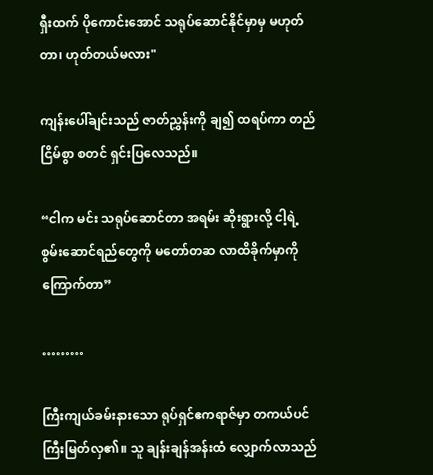ရှီးထက် ပိုကောင်းအောင် သရုပ်ဆောင်နိုင်မှာမှ မဟုတ်တာ၊ ဟုတ်တယ်မလား"

ကျန်းပေါ်ချင်းသည် ဇာတ်ညွှန်းကို ချ၍ ထရပ်ကာ တည်ငြိမ်စွာ စတင် ရှင်းပြလေသည်။

“ငါက မင်း သရုပ်ဆောင်တာ အရမ်း ဆိုးရွားလို့ ငါ့ရဲ့ စွမ်းဆောင်ရည်တွေကို မတော်တဆ လာထိခိုက်မှာကို ကြောက်တာ”

………

ကြီးကျယ်ခမ်းနားသော ရုပ်ရှင်ဧကရာဇ်မှာ တကယ်ပင် ကြီးမြတ်လှ၏။ သူ ချန်းချန်အန်းထံ လျှောက်လာသည်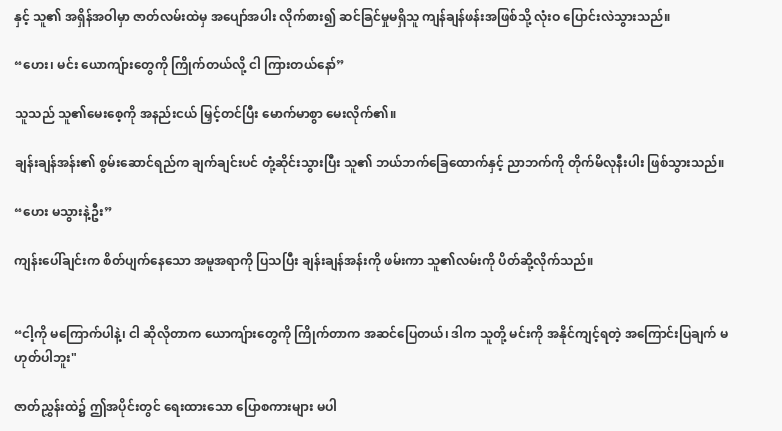နှင့် သူ၏ အရှိန်အဝါမှာ ဇာတ်လမ်းထဲမှ အပျော်အပါး လိုက်စား၍ ဆင်ခြင်မှုမရှိသူ ကျန်ချန်ဖန်းအဖြစ်သို့ လုံးဝ ပြောင်းလဲသွားသည်။

“ဟေး၊ မင်း ယောကျ်ားတွေကို ကြိုက်တယ်လို့ ငါ ကြားတယ်နော်”

သူသည် သူ၏မေးစေ့ကို အနည်းငယ် မြှင့်တင်ပြီး မောက်မာစွာ မေးလိုက်၏။

ချန်းချန်အန်း၏ စွမ်းဆောင်ရည်က ချက်ချင်းပင် တုံ့ဆိုင်းသွားပြီး သူ၏ ဘယ်ဘက်ခြေထောက်နှင့် ညာဘက်ကို တိုက်မိလုနီးပါး ဖြစ်သွားသည်။

“ဟေး မသွားနဲ့ဦး”

ကျန်းပေါ်ချင်းက စိတ်ပျက်နေသော အမူအရာကို ပြသပြီး ချန်းချန်အန်းကို ဖမ်းကာ သူ၏လမ်းကို ပိတ်ဆို့လိုက်သည်။


“ငါ့ကို မကြောက်ပါနဲ့၊ ငါ ဆိုလိုတာက ယောကျ်ားတွေကို ကြိုက်တာက အဆင်ပြေတယ်၊ ဒါက သူတို့ မင်းကို အနိုင်ကျင့်ရတဲ့ အကြောင်းပြချက် မဟုတ်ပါဘူး"

ဇာတ်ညွှန်းထဲ၌ ဤအပိုင်းတွင် ရေးထားသော ပြောစကားများ မပါ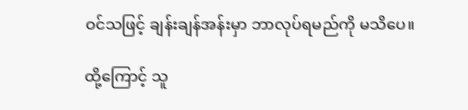ဝင်သဖြင့် ချန်းချန်အန်းမှာ ဘာလုပ်ရမည်ကို မသိပေ။

ထို့ကြောင့် သူ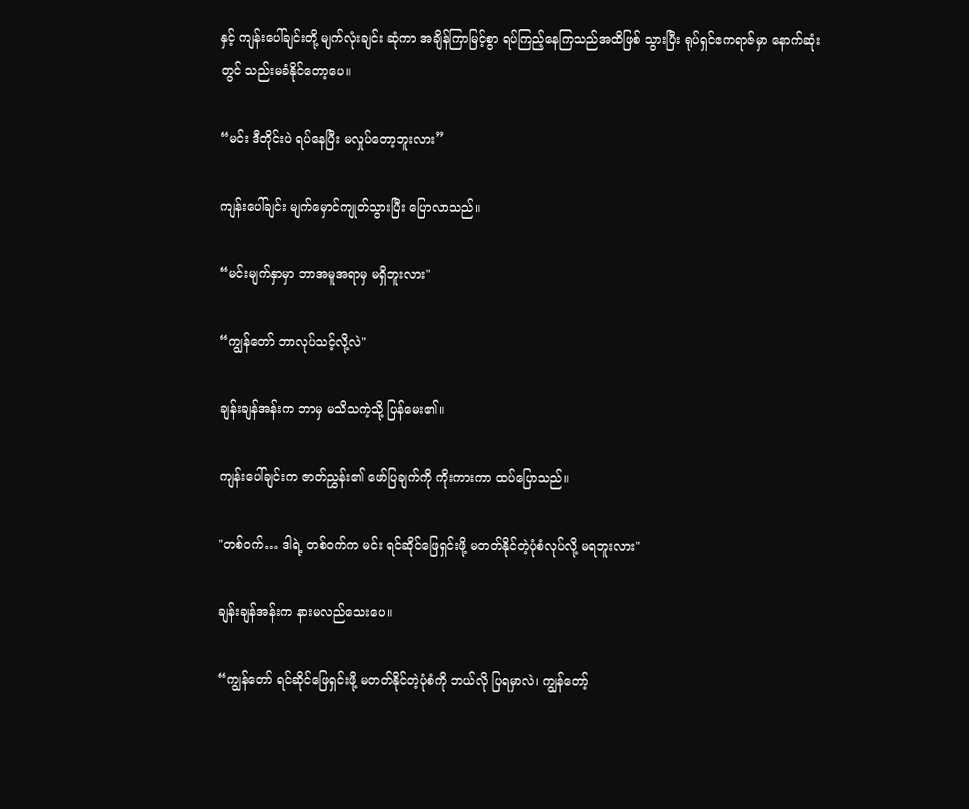နှင့် ကျန်းပေါ်ချင်းတို့ မျက်လုံးချင်း ဆုံကာ အချိန်ကြာမြင့်စွာ ရပ်ကြည့်နေကြသည်အထိဖြစ် သွားပြီး ရုပ်ရှင်ဧကရာဇ်မှာ နောက်ဆုံးတွင် သည်းမခံနိုင်တော့ပေ။

“မင်း ဒီတိုင်းပဲ ရပ်နေပြီး မလှုပ်တော့ဘူးလား”

ကျန်းပေါ်ချင်း မျက်မှောင်ကျုတ်သွားပြီး ပြောလာသည်။

“မင်းမျက်နှာမှာ ဘာအမူအရာမှ မရှိဘူးလား"

“ကျွန်တော် ဘာလုပ်သင့်လို့လဲ"

ချန်းချန်အန်းက ဘာမှ မသိသကဲ့သို့ ပြန်မေး၏။

ကျန်းပေါ်ချင်းက ဇာတ်ညွှန်း၏ ဖော်ပြချက်ကို ကိုးကားကာ ထပ်ပြောသည်။

"တစ်ဝက်… ဒါရဲ့ တစ်ဝက်က မင်း ရင်ဆိုင်ဖြေရှင်းဖို့ မတတ်နိုင်တဲ့ပုံစံလုပ်လို့ မရဘူးလား"

ချန်းချန်အန်းက နားမလည်သေးပေ။

“ကျွန်တော် ရင်ဆိုင်ဖြေရှင်းဖို့ မတတ်နိုင်တဲ့ပုံစံကို ဘယ်လို ပြရမှာလဲ၊ ကျွန်တော့်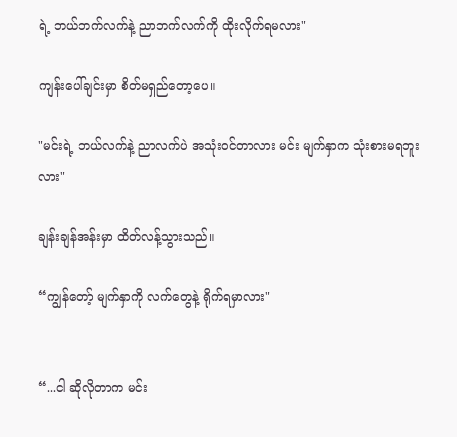ရဲ့ ဘယ်ဘက်လက်နဲ့ ညာဘက်လက်ကို ထိုးလိုက်ရမလား"

ကျန်းပေါ်ချင်းမှာ စိတ်မရှည်တော့ပေ။

"မင်းရဲ့ ဘယ်လက်နဲ့ ညာလက်ပဲ အသုံးဝင်တာလား မင်း မျက်နှာက သုံးစားမရဘူးလား"

ချန်းချန်အန်းမှာ ထိတ်လန့်သွားသည်။

“ကျွန်တော့် မျက်နှာကို လက်တွေနဲ့ ရိုက်ရမှာလား"


“...ငါ ဆိုလိုတာက မင်း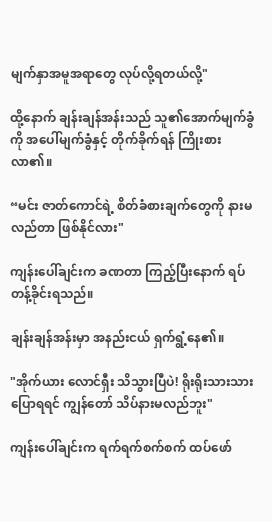မျက်နှာအမူအရာတွေ လုပ်လို့ရတယ်လို့"

ထို့နောက် ချန်းချန်အန်းသည် သူ၏အောက်မျက်ခွံကို အပေါ်မျက်ခွံနှင့် တိုက်ခိုက်ရန် ကြိုးစားလာ၏။

“မင်း ဇာတ်ကောင်ရဲ့ စိတ်ခံစားချက်တွေကို နားမလည်တာ ဖြစ်နိုင်လား"

ကျန်းပေါ်ချင်းက ခဏတာ ကြည့်ပြီးနောက် ရပ်တန့်ခိုင်းရသည်။

ချန်းချန်အန်းမှာ အနည်းငယ် ရှက်ရွံ့နေ၏။

"အိုက်ယား လောင်ရှီး သိသွားပြီပဲ! ရိုးရိုးသားသားပြောရရင် ကျွန်တော် သိပ်နားမလည်ဘူး"

ကျန်းပေါ်ချင်းက ရက်ရက်စက်စက် ထပ်ဖော်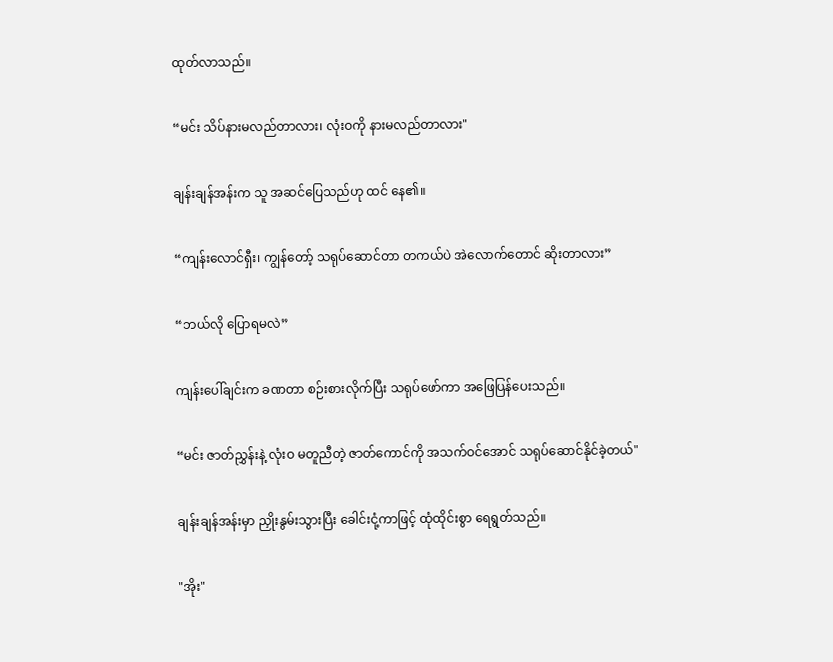ထုတ်လာသည်။

“မင်း သိပ်နားမလည်တာလား၊ လုံးဝကို နားမလည်တာလား"

ချန်းချန်အန်းက သူ အဆင်ပြေသည်ဟု ထင် နေ၏။

“ကျန်းလောင်ရှီး၊ ကျွန်တော့် သရုပ်ဆောင်တာ တကယ်ပဲ အဲလောက်တောင် ဆိုးတာလား”

“ဘယ်လို ပြောရမလဲ”

ကျန်းပေါ်ချင်းက ခဏတာ စဉ်းစားလိုက်ပြီး သရုပ်ဖော်ကာ အဖြေပြန်ပေးသည်။

“မင်း ဇာတ်ညွှန်းနဲ့ လုံးဝ မတူညီတဲ့ ဇာတ်ကောင်ကို အသက်ဝင်အောင် သရုပ်ဆောင်နိုင်ခဲ့တယ်"

ချန်းချန်အန်းမှာ ညှိုးနွမ်းသွားပြီး ခေါင်းငုံ့ကာဖြင့် ထုံထိုင်းစွာ ရေရွတ်သည်။

"အိုး"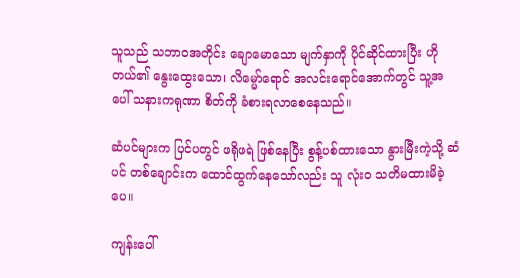သူသည် သဘာဝအတိုင်း ချောမောသော မျက်နှာကို ပိုင်ဆိုင်ထားပြီး ဟိုတယ်၏ နွေးထွေးသော၊ လိမ္မော်ရောင် အလင်းရောင်အောက်တွင် သူ့အပေါ် သနားကရုဏာ စိတ်ကို ခံစားရလာစေနေသည်။

ဆံပင်များက ပြင်ပတွင် ဖရိုဖရဲ ဖြစ်နေပြီး စွန့်ပစ်ထားသော နွားမြီးကဲ့သို့ ဆံပင် တစ်ချောင်းက ထောင်ထွက်နေသော်လည်း သူ လုံးဝ သတိမထားမိခဲ့ပေ။

ကျန်းပေါ်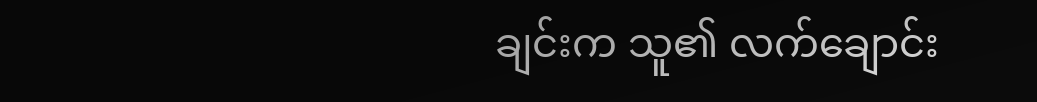ချင်းက သူ၏ လက်ချောင်း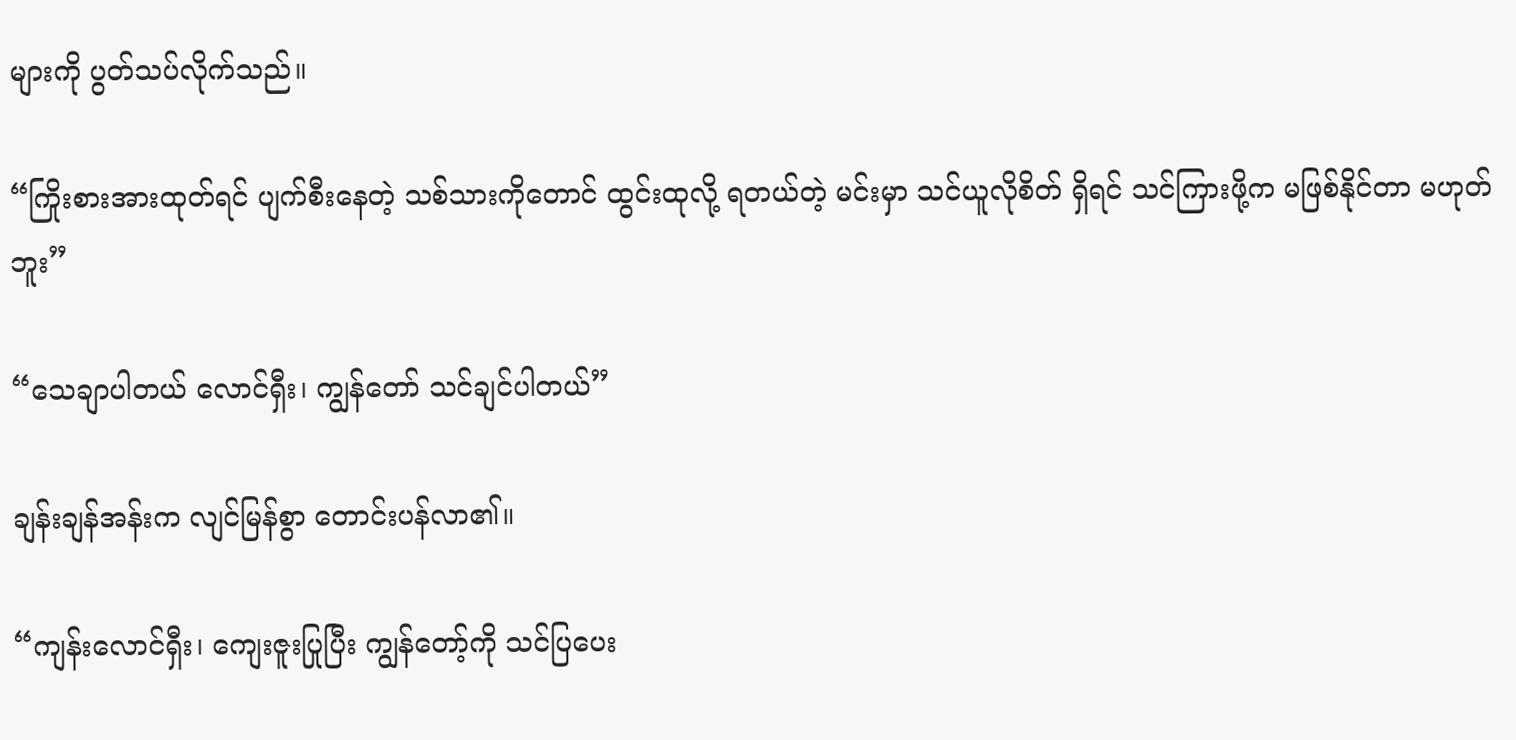များကို ပွတ်သပ်လိုက်သည်။

“ကြိုးစားအားထုတ်ရင် ပျက်စီးနေတဲ့ သစ်သားကိုတောင် ထွင်းထုလို့ ရတယ်တဲ့ မင်းမှာ သင်ယူလိုစိတ် ရှိရင် သင်ကြားဖို့က မဖြစ်နိုင်တာ မဟုတ်ဘူး”

“သေချာပါတယ် လောင်ရှီး၊ ကျွန်တော် သင်ချင်ပါတယ်”

ချန်းချန်အန်းက လျင်မြန်စွာ တောင်းပန်လာ၏။

“ကျန်းလောင်ရှီး၊ ကျေးဇူးပြုပြီး ကျွန်တော့်ကို သင်ပြပေး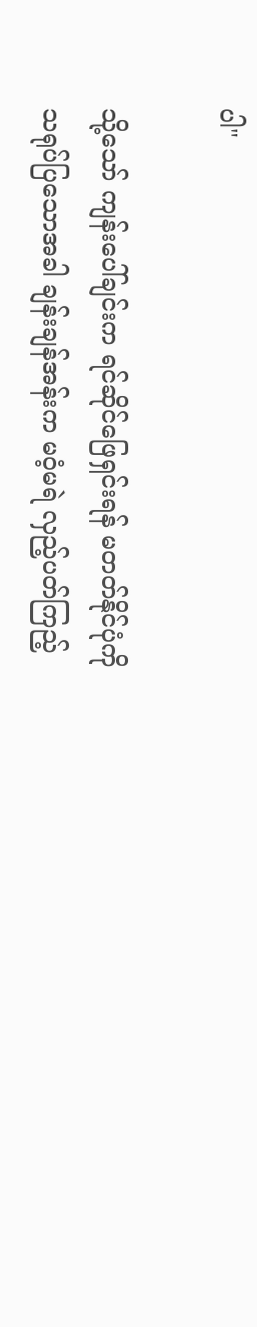ပါ"

သို့သော် ကျန်းပေါ်ချင်းက ရင်ဆိုင်ဖြေရှင်းရန် မတတ်နိုင်ပုံကို သရုပ်ပြသောအခါ ချန်းချန်အန်းက မဝံ့မရဲ လှည့်ပတ်ကြည့်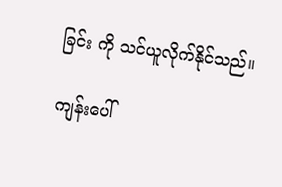ခြင်း ကို သင်ယူလိုက်နိုင်သည်။

ကျန်းပေါ်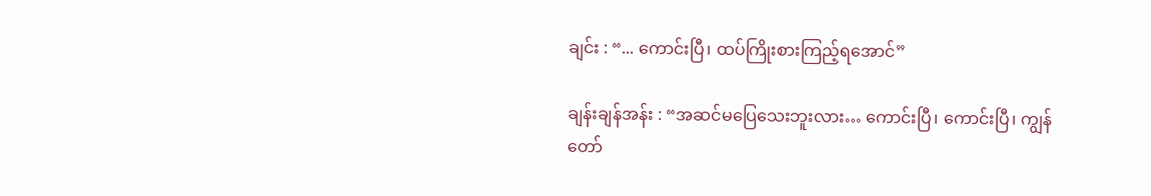ချင်း : “... ကောင်းပြီ၊ ထပ်ကြိုးစားကြည့်ရအောင်”

ချန်းချန်အန်း : “အဆင်မပြေသေးဘူးလား… ကောင်းပြီ၊ ကောင်းပြီ၊ ကျွန်တော်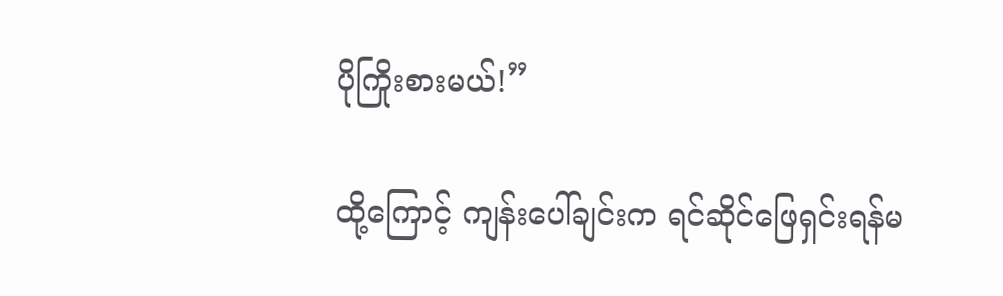ပိုကြိုးစားမယ်!”

ထို့ကြောင့် ကျန်းပေါ်ချင်းက ရင်ဆိုင်ဖြေရှင်းရန်မ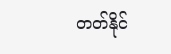တတ်နိုင်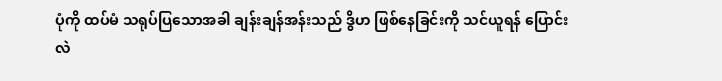ပုံကို ထပ်မံ သရုပ်ပြသောအခါ ချန်းချန်အန်းသည် ဒွိဟ ဖြစ်နေခြင်းကို သင်ယူရန် ပြောင်းလဲ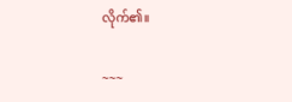လိုက်၏။

~~~